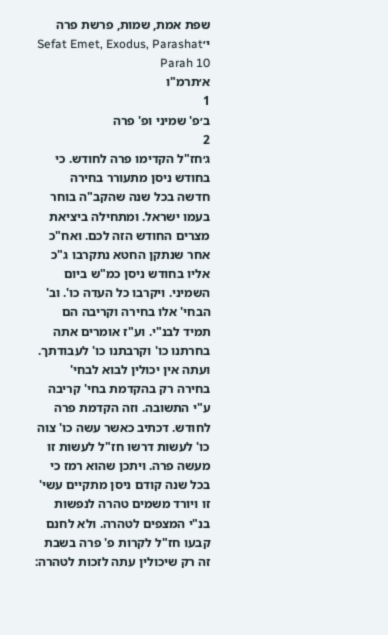שפת אמת, שמות, פרשת פרה י׳Sefat Emet, Exodus, Parashat Parah 10
א׳תרמ"ו
1
ב׳פ' שמיני ופ' פרה
2
ג׳חז"ל הקדימו פרה לחודש. כי בחודש ניסן מתעורר בחירה חדשה בכל שנה שהקב"ה בוחר בעמו ישראל. ומתחילה ביציאת מצרים החודש הזה לכם. ואח"כ אחר שנתקן החטא נתקרבו ג"כ אליו בחודש ניסן כמ"ש ביום השמיני. ויקרבו כל העדה כו'. וב' הבחי' אלו בחירה וקריבה הם תמיד לבנ"י. וע"ז אומרים אתה בחרתנו כו' וקרבתנו כו' לעבודתך. ועתה אין יכולין לבוא לבחי' בחירה רק בהקדמת בחי' קריבה ע"י התשובה. וזה הקדמת פרה לחודש. דכתיב כאשר עשה כו' צוה כו' לעשות דרשו חז"ל לעשות זו מעשה פרה. ויתכן שהוא רמז כי בכל שנה קודם ניסן מתקיים עשי' זו ויורד משמים טהרה לנפשות בנ"י המצפים לטהרה. ולא לחנם קבעו חז"ל לקרות פ' פרה בשבת זה רק שיכולין עתה לזכות לטהרה: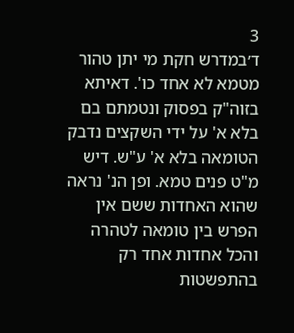3
ד׳במדרש חקת מי יתן טהור מטמא לא אחד כו'. דאיתא בזוה"ק בפסוק ונטמתם בם בלא א' על ידי השקצים נדבק הטומאה בלא א' ע"ש. דיש מ"ט פנים טמא. ופן הנ' נראה שהוא האחדות ששם אין הפרש בין טומאה לטהרה והכל אחדות אחד רק בהתפשטות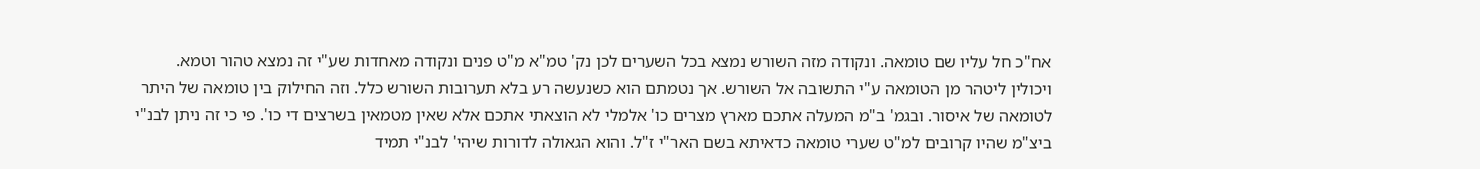אח"כ חל עליו שם טומאה. ונקודה מזה השורש נמצא בכל השערים לכן נק' טמ"א מ"ט פנים ונקודה מאחדות שע"י זה נמצא טהור וטמא. ויכולין ליטהר מן הטומאה ע"י התשובה אל השורש. אך נטמתם הוא כשנעשה רע בלא תערובות השורש כלל. וזה החילוק בין טומאה של היתר לטומאה של איסור. ובגמ' ב"מ המעלה אתכם מארץ מצרים כו' אלמלי לא הוצאתי אתכם אלא שאין מטמאין בשרצים די כו'. פי כי זה ניתן לבנ"י ביצ"מ שהיו קרובים למ"ט שערי טומאה כדאיתא בשם האר"י ז"ל. והוא הגאולה לדורות שיהי' לבנ"י תמיד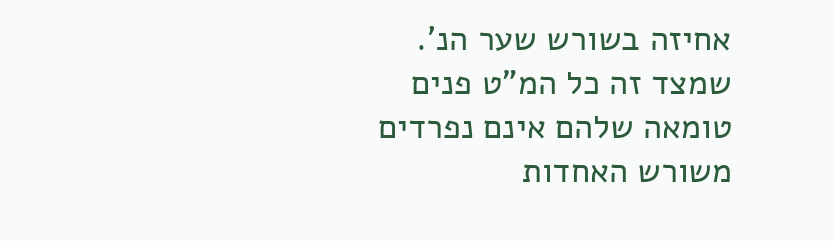אחיזה בשורש שער הנ'. שמצד זה כל המ"ט פנים טומאה שלהם אינם נפרדים משורש האחדות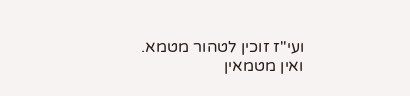ועי"ז זוכין לטהור מטמא. ואין מטמאין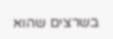בשרצים שהוא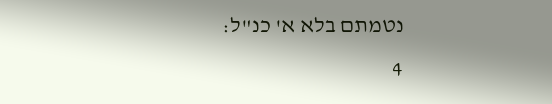נטמתם בלא א' כנ"ל:
4